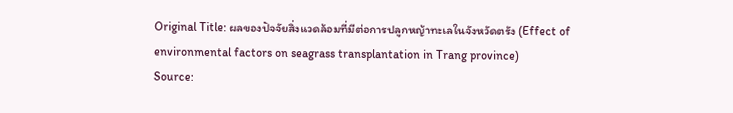Original Title: ผลของปัจจัยสิ่งแวดล้อมที่มีต่อการปลูกหญ้าทะเลในจังหวัดตรัง (Effect of environmental factors on seagrass transplantation in Trang province)
Source: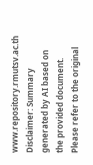www.repository.rmutsv.ac.th
Disclaimer: Summary generated by AI based on the provided document. Please refer to the original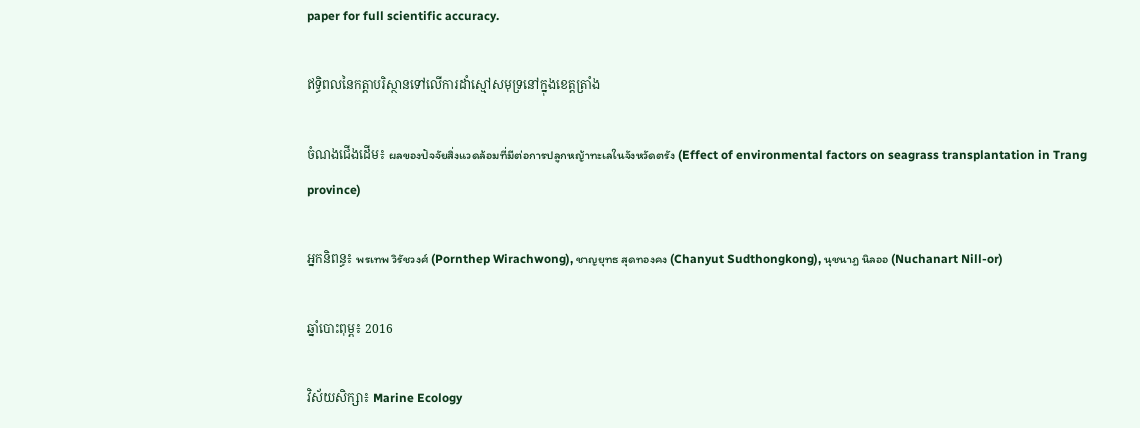paper for full scientific accuracy.

ឥទ្ធិពលនៃកត្តាបរិស្ថានទៅលើការដាំស្មៅសមុទ្រនៅក្នុងខេត្តត្រាំង

ចំណងជើងដើម៖ ผลของปัจจัยสิ่งแวดล้อมที่มีต่อการปลูกหญ้าทะเลในจังหวัดตรัง (Effect of environmental factors on seagrass transplantation in Trang province)

អ្នកនិពន្ធ៖ พรเทพ วิรัชวงศ์ (Pornthep Wirachwong), ชาญยุทธ สุดทองคง (Chanyut Sudthongkong), นุชนาฎ นิลออ (Nuchanart Nill-or)

ឆ្នាំបោះពុម្ព៖ 2016

វិស័យសិក្សា៖ Marine Ecology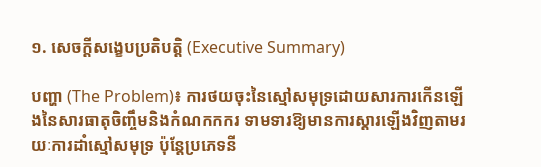១. សេចក្តីសង្ខេបប្រតិបត្តិ (Executive Summary)

បញ្ហា (The Problem)៖ ការថយចុះនៃស្មៅសមុទ្រដោយសារការកើនឡើងនៃសារធាតុចិញ្ចឹមនិងកំណកកករ ទាមទារឱ្យមានការស្តារឡើងវិញតាមរយៈការដាំស្មៅសមុទ្រ ប៉ុន្តែប្រភេទនី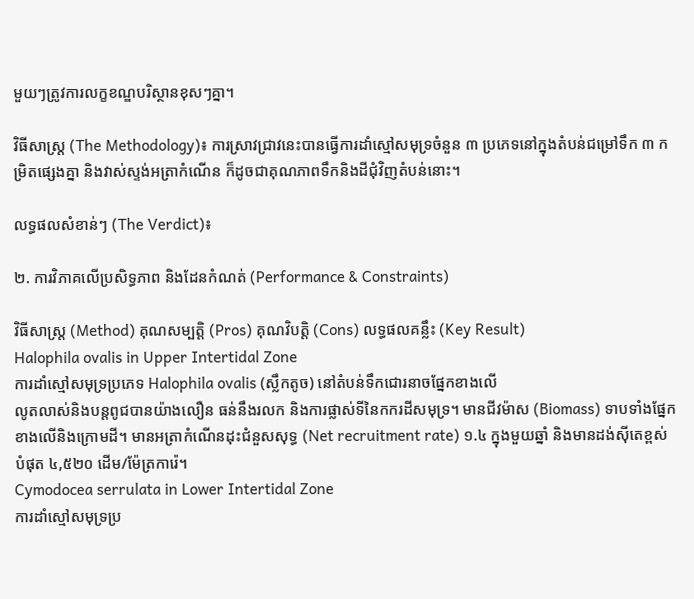មួយៗត្រូវការលក្ខខណ្ឌបរិស្ថានខុសៗគ្នា។

វិធីសាស្ត្រ (The Methodology)៖ ការស្រាវជ្រាវនេះបានធ្វើការដាំស្មៅសមុទ្រចំនួន ៣ ប្រភេទនៅក្នុងតំបន់ជម្រៅទឹក ៣ កម្រិតផ្សេងគ្នា និងវាស់ស្ទង់អត្រាកំណើន ក៏ដូចជាគុណភាពទឹកនិងដីជុំវិញតំបន់នោះ។

លទ្ធផលសំខាន់ៗ (The Verdict)៖

២. ការវិភាគលើប្រសិទ្ធភាព និងដែនកំណត់ (Performance & Constraints)

វិធីសាស្ត្រ (Method) គុណសម្បត្តិ (Pros) គុណវិបត្តិ (Cons) លទ្ធផលគន្លឹះ (Key Result)
Halophila ovalis in Upper Intertidal Zone
ការដាំស្មៅសមុទ្រប្រភេទ Halophila ovalis (ស្លឹកតូច) នៅតំបន់ទឹកជោរនាចផ្នែកខាងលើ
លូតលាស់និងបន្តពូជបានយ៉ាងលឿន ធន់នឹងរលក និងការផ្លាស់ទីនៃកករដីសមុទ្រ។ មានជីវម៉ាស (Biomass) ទាបទាំងផ្នែកខាងលើនិងក្រោមដី។ មានអត្រាកំណើនដុះជំនួសសុទ្ធ (Net recruitment rate) ១.៤ ក្នុងមួយឆ្នាំ និងមានដង់ស៊ីតេខ្ពស់បំផុត ៤,៥២០ ដើម/ម៉ែត្រការ៉េ។
Cymodocea serrulata in Lower Intertidal Zone
ការដាំស្មៅសមុទ្រប្រ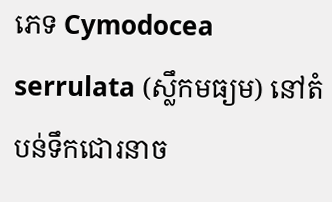ភេទ Cymodocea serrulata (ស្លឹកមធ្យម) នៅតំបន់ទឹកជោរនាច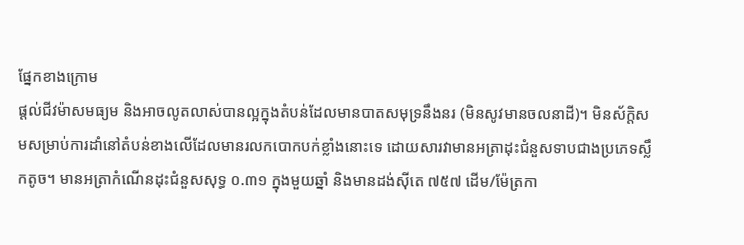ផ្នែកខាងក្រោម
ផ្តល់ជីវម៉ាសមធ្យម និងអាចលូតលាស់បានល្អក្នុងតំបន់ដែលមានបាតសមុទ្រនឹងនរ (មិនសូវមានចលនាដី)។ មិនស័ក្តិសមសម្រាប់ការដាំនៅតំបន់ខាងលើដែលមានរលកបោកបក់ខ្លាំងនោះទេ ដោយសារវាមានអត្រាដុះជំនួសទាបជាងប្រភេទស្លឹកតូច។ មានអត្រាកំណើនដុះជំនួសសុទ្ធ ០.៣១ ក្នុងមួយឆ្នាំ និងមានដង់ស៊ីតេ ៧៥៧ ដើម/ម៉ែត្រកា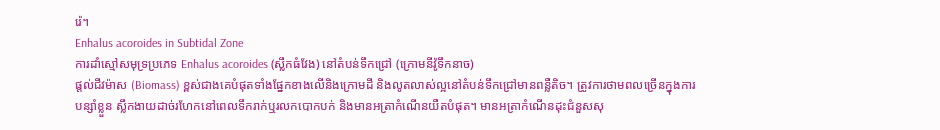រ៉េ។
Enhalus acoroides in Subtidal Zone
ការដាំស្មៅសមុទ្រប្រភេទ Enhalus acoroides (ស្លឹកធំវែង) នៅតំបន់ទឹកជ្រៅ (ក្រោមនីវ៉ូទឹកនាច)
ផ្តល់ជីវម៉ាស (Biomass) ខ្ពស់ជាងគេបំផុតទាំងផ្នែកខាងលើនិងក្រោមដី និងលូតលាស់ល្អនៅតំបន់ទឹកជ្រៅមានពន្លឺតិច។ ត្រូវការថាមពលច្រើនក្នុងការបន្សាំខ្លួន ស្លឹកងាយដាច់រហែកនៅពេលទឹករាក់ឬរលកបោកបក់ និងមានអត្រាកំណើនយឺតបំផុត។ មានអត្រាកំណើនដុះជំនួសសុ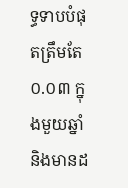ទ្ធទាបបំផុតត្រឹមតែ ០.០៣ ក្នុងមួយឆ្នាំ និងមានដ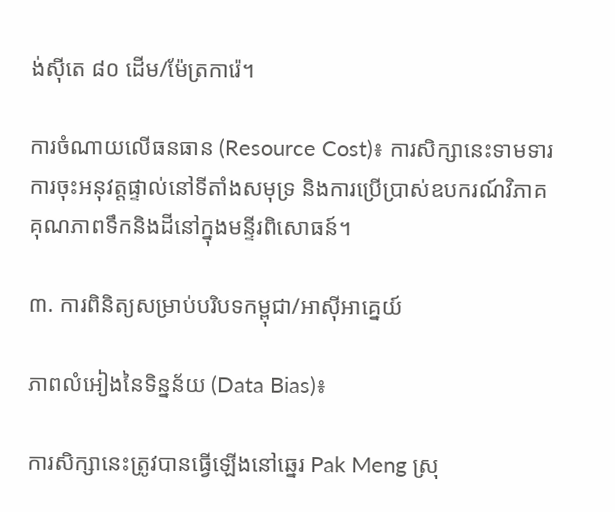ង់ស៊ីតេ ៨០ ដើម/ម៉ែត្រការ៉េ។

ការចំណាយលើធនធាន (Resource Cost)៖ ការសិក្សានេះទាមទារការចុះអនុវត្តផ្ទាល់នៅទីតាំងសមុទ្រ និងការប្រើប្រាស់ឧបករណ៍វិភាគគុណភាពទឹកនិងដីនៅក្នុងមន្ទីរពិសោធន៍។

៣. ការពិនិត្យសម្រាប់បរិបទកម្ពុជា/អាស៊ីអាគ្នេយ៍

ភាពលំអៀងនៃទិន្នន័យ (Data Bias)៖

ការសិក្សានេះត្រូវបានធ្វើឡើងនៅឆ្នេរ Pak Meng ស្រុ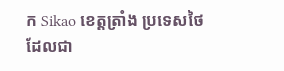ក Sikao ខេត្តត្រាំង ប្រទេសថៃ ដែលជា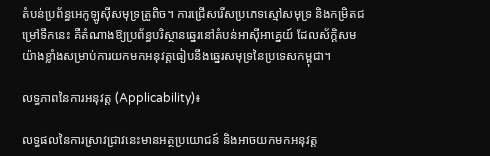តំបន់ប្រព័ន្ធអេកូឡូស៊ីសមុទ្រត្រូពិច។ ការជ្រើសរើសប្រភេទស្មៅសមុទ្រ និងកម្រិតជម្រៅទឹកនេះ គឺតំណាងឱ្យប្រព័ន្ធបរិស្ថានឆ្នេរនៅតំបន់អាស៊ីអាគ្នេយ៍ ដែលស័ក្តិសមយ៉ាងខ្លាំងសម្រាប់ការយកមកអនុវត្តធៀបនឹងឆ្នេរសមុទ្រនៃប្រទេសកម្ពុជា។

លទ្ធភាពនៃការអនុវត្ត (Applicability)៖

លទ្ធផលនៃការស្រាវជ្រាវនេះមានអត្ថប្រយោជន៍ និងអាចយកមកអនុវត្ត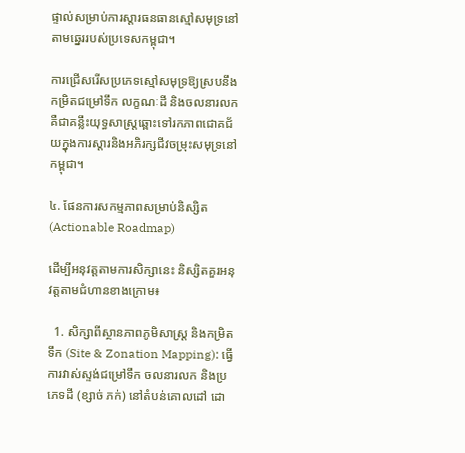ផ្ទាល់សម្រាប់ការស្តារធនធានស្មៅសមុទ្រនៅតាមឆ្នេររបស់ប្រទេសកម្ពុជា។

ការជ្រើសរើសប្រភេទស្មៅសមុទ្រឱ្យស្របនឹងកម្រិតជម្រៅទឹក លក្ខណៈដី និងចលនារលក គឺជាគន្លឹះយុទ្ធសាស្ត្រឆ្ពោះទៅរកភាពជោគជ័យក្នុងការស្តារនិងអភិរក្សជីវចម្រុះសមុទ្រនៅកម្ពុជា។

៤. ផែនការសកម្មភាពសម្រាប់និស្សិត (Actionable Roadmap)

ដើម្បីអនុវត្តតាមការសិក្សានេះ និស្សិតគួរអនុវត្តតាមជំហានខាងក្រោម៖

  1. សិក្សាពីស្ថានភាពភូមិសាស្រ្ត និងកម្រិតទឹក (Site & Zonation Mapping): ធ្វើការវាស់ស្ទង់ជម្រៅទឹក ចលនារលក និងប្រភេទដី (ខ្សាច់ ភក់) នៅតំបន់គោលដៅ ដោ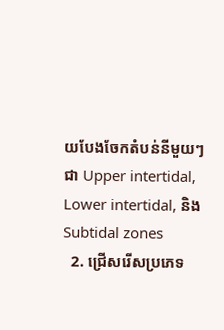យបែងចែកតំបន់នីមួយៗជា Upper intertidal, Lower intertidal, និង Subtidal zones
  2. ជ្រើសរើសប្រភេទ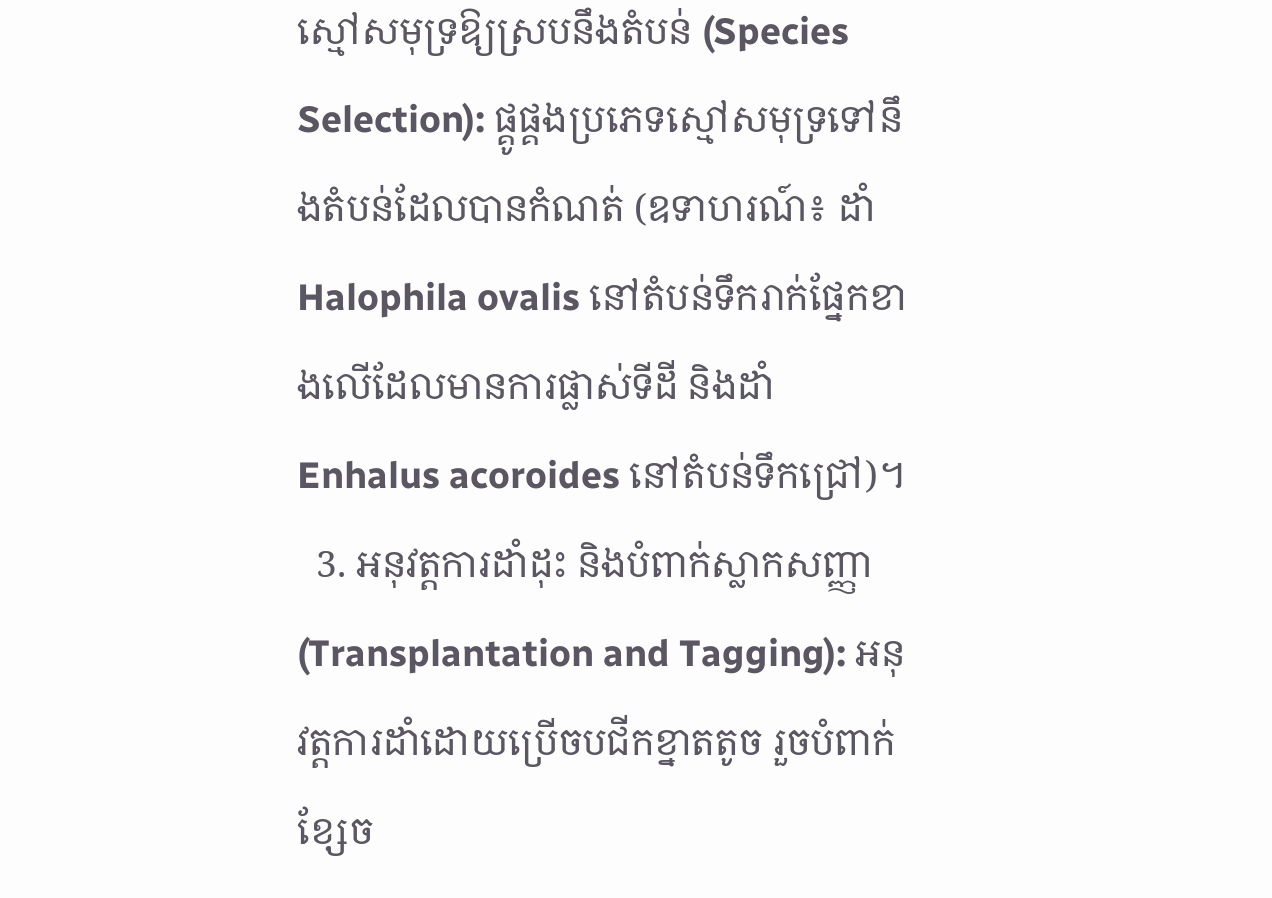ស្មៅសមុទ្រឱ្យស្របនឹងតំបន់ (Species Selection): ផ្គូផ្គងប្រភេទស្មៅសមុទ្រទៅនឹងតំបន់ដែលបានកំណត់ (ឧទាហរណ៍៖ ដាំ Halophila ovalis នៅតំបន់ទឹករាក់ផ្នែកខាងលើដែលមានការផ្លាស់ទីដី និងដាំ Enhalus acoroides នៅតំបន់ទឹកជ្រៅ)។
  3. អនុវត្តការដាំដុះ និងបំពាក់ស្លាកសញ្ញា (Transplantation and Tagging): អនុវត្តការដាំដោយប្រើចបជីកខ្នាតតូច រួចបំពាក់ខ្សែច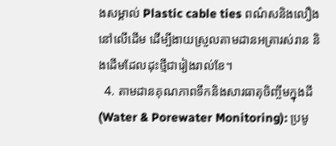ងសម្គាល់ Plastic cable ties ពណ៌សនិងលឿងនៅលើដើម ដើម្បីងាយស្រួលតាមដានអត្រារស់រាន និងដើមដែលដុះថ្មីជារៀងរាល់ខែ។
  4. តាមដានគុណភាពទឹកនិងសារធាតុចិញ្ចឹមក្នុងដី (Water & Porewater Monitoring): ប្រមូ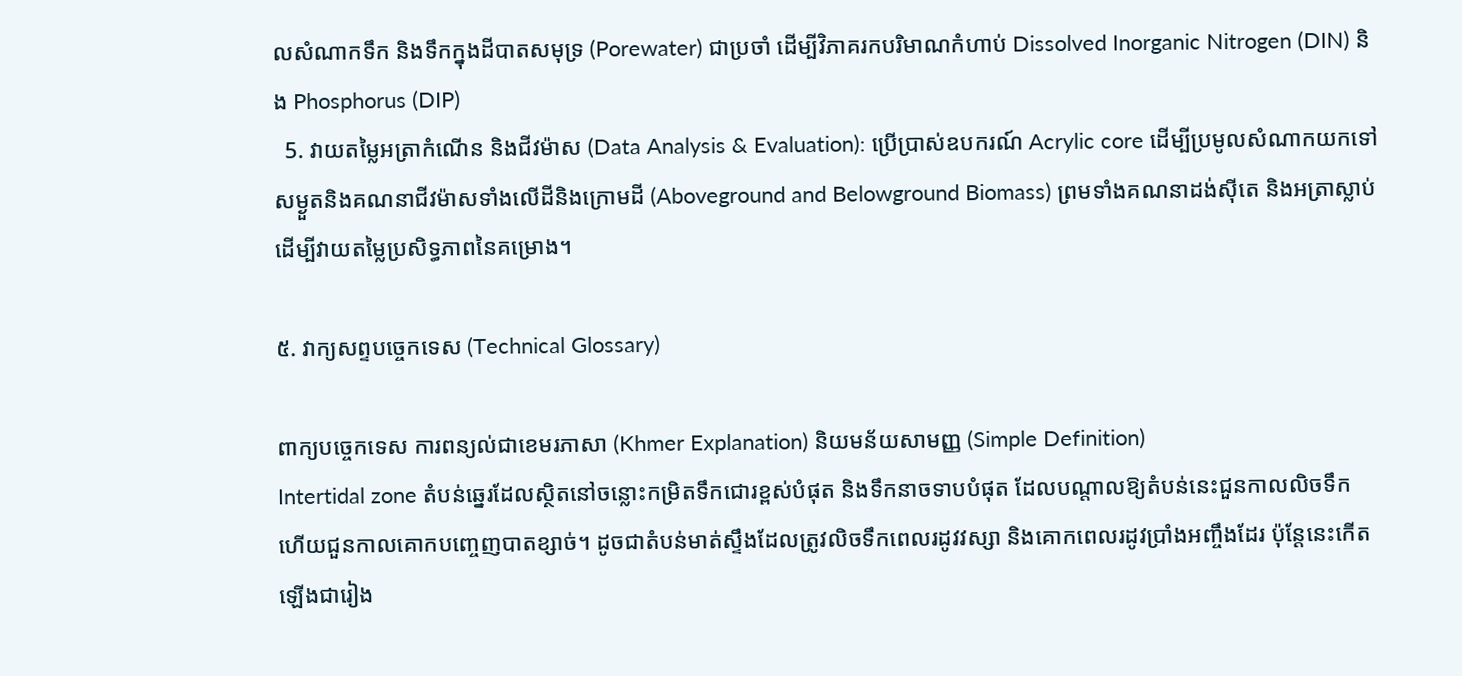លសំណាកទឹក និងទឹកក្នុងដីបាតសមុទ្រ (Porewater) ជាប្រចាំ ដើម្បីវិភាគរកបរិមាណកំហាប់ Dissolved Inorganic Nitrogen (DIN) និង Phosphorus (DIP)
  5. វាយតម្លៃអត្រាកំណើន និងជីវម៉ាស (Data Analysis & Evaluation): ប្រើប្រាស់ឧបករណ៍ Acrylic core ដើម្បីប្រមូលសំណាកយកទៅសម្ងួតនិងគណនាជីវម៉ាសទាំងលើដីនិងក្រោមដី (Aboveground and Belowground Biomass) ព្រមទាំងគណនាដង់ស៊ីតេ និងអត្រាស្លាប់ ដើម្បីវាយតម្លៃប្រសិទ្ធភាពនៃគម្រោង។

៥. វាក្យសព្ទបច្ចេកទេស (Technical Glossary)

ពាក្យបច្ចេកទេស ការពន្យល់ជាខេមរភាសា (Khmer Explanation) និយមន័យសាមញ្ញ (Simple Definition)
Intertidal zone តំបន់ឆ្នេរដែលស្ថិតនៅចន្លោះកម្រិតទឹកជោរខ្ពស់បំផុត និងទឹកនាចទាបបំផុត ដែលបណ្តាលឱ្យតំបន់នេះជួនកាលលិចទឹក ហើយជួនកាលគោកបញ្ចេញបាតខ្សាច់។ ដូចជាតំបន់មាត់ស្ទឹងដែលត្រូវលិចទឹកពេលរដូវវស្សា និងគោកពេលរដូវប្រាំងអញ្ចឹងដែរ ប៉ុន្តែនេះកើតឡើងជារៀង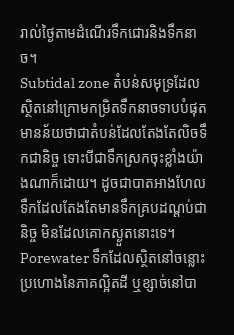រាល់ថ្ងៃតាមដំណើរទឹកជោរនិងទឹកនាច។
Subtidal zone តំបន់សមុទ្រដែលស្ថិតនៅក្រោមកម្រិតទឹកនាចទាបបំផុត មានន័យថាជាតំបន់ដែលតែងតែលិចទឹកជានិច្ច ទោះបីជាទឹកស្រកចុះខ្លាំងយ៉ាងណាក៏ដោយ។ ដូចជាបាតអាងហែលទឹកដែលតែងតែមានទឹកគ្របដណ្ដប់ជានិច្ច មិនដែលគោកស្ងួតនោះទេ។
Porewater ទឹកដែលស្ថិតនៅចន្លោះប្រហោងនៃភាគល្អិតដី ឬខ្សាច់នៅបា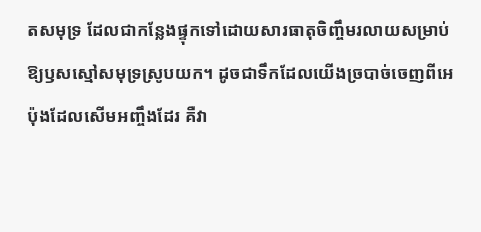តសមុទ្រ ដែលជាកន្លែងផ្ទុកទៅដោយសារធាតុចិញ្ចឹមរលាយសម្រាប់ឱ្យឫសស្មៅសមុទ្រស្រូបយក។ ដូចជាទឹកដែលយើងច្របាច់ចេញពីអេប៉ុងដែលសើមអញ្ចឹងដែរ គឺវា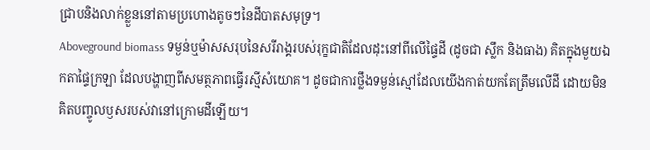ជ្រាបនិងលាក់ខ្លួននៅតាមប្រហោងតូចៗនៃដីបាតសមុទ្រ។
Aboveground biomass ទម្ងន់ឬម៉ាសសរុបនៃសរីរាង្គរបស់រុក្ខជាតិដែលដុះនៅពីលើផ្ទៃដី (ដូចជា ស្លឹក និងធាង) គិតក្នុងមួយឯកតាផ្ទៃក្រឡា ដែលបង្ហាញពីសមត្ថភាពធ្វើរស្មីសំយោគ។ ដូចជាការថ្លឹងទម្ងន់ស្មៅដែលយើងកាត់យកតែត្រឹមលើដី ដោយមិនគិតបញ្ចូលឫសរបស់វានៅក្រោមដីឡើយ។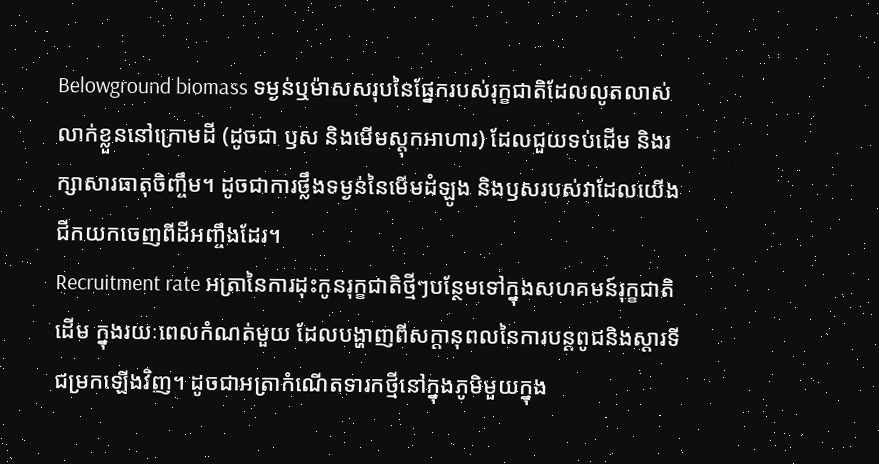Belowground biomass ទម្ងន់ឬម៉ាសសរុបនៃផ្នែករបស់រុក្ខជាតិដែលលូតលាស់លាក់ខ្លួននៅក្រោមដី (ដូចជា ឫស និងមើមស្តុកអាហារ) ដែលជួយទប់ដើម និងរក្សាសារធាតុចិញ្ចឹម។ ដូចជាការថ្លឹងទម្ងន់នៃមើមដំឡូង និងឫសរបស់វាដែលយើងជីកយកចេញពីដីអញ្ចឹងដែរ។
Recruitment rate អត្រានៃការដុះកូនរុក្ខជាតិថ្មីៗបន្ថែមទៅក្នុងសហគមន៍រុក្ខជាតិដើម ក្នុងរយៈពេលកំណត់មួយ ដែលបង្ហាញពីសក្តានុពលនៃការបន្តពូជនិងស្តារទីជម្រកឡើងវិញ។ ដូចជាអត្រាកំណើតទារកថ្មីនៅក្នុងភូមិមួយក្នុង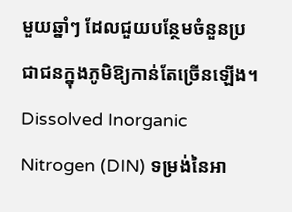មួយឆ្នាំៗ ដែលជួយបន្ថែមចំនួនប្រជាជនក្នុងភូមិឱ្យកាន់តែច្រើនឡើង។
Dissolved Inorganic Nitrogen (DIN) ទម្រង់នៃអា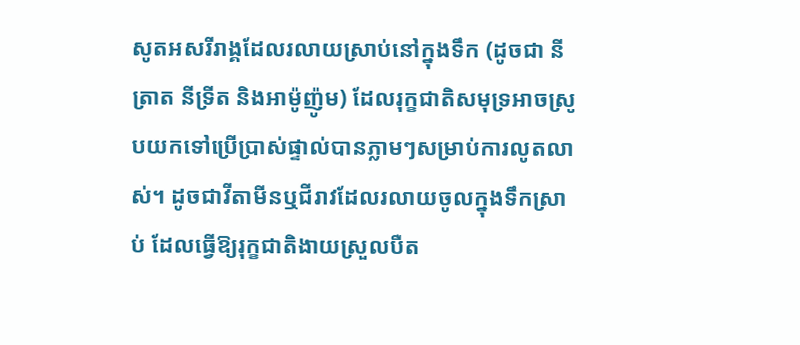សូតអសរីរាង្គដែលរលាយស្រាប់នៅក្នុងទឹក (ដូចជា នីត្រាត នីទ្រីត និងអាម៉ូញ៉ូម) ដែលរុក្ខជាតិសមុទ្រអាចស្រូបយកទៅប្រើប្រាស់ផ្ទាល់បានភ្លាមៗសម្រាប់ការលូតលាស់។ ដូចជាវីតាមីនឬជីរាវដែលរលាយចូលក្នុងទឹកស្រាប់ ដែលធ្វើឱ្យរុក្ខជាតិងាយស្រួលបឺត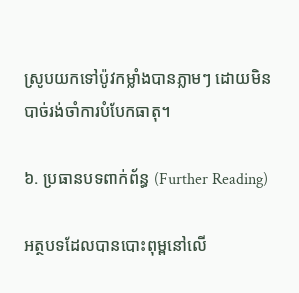ស្រូបយកទៅប៉ូវកម្លាំងបានភ្លាមៗ ដោយមិនបាច់រង់ចាំការបំបែកធាតុ។

៦. ប្រធានបទពាក់ព័ន្ធ (Further Reading)

អត្ថបទដែលបានបោះពុម្ពនៅលើ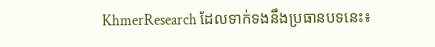KhmerResearch ដែលទាក់ទងនឹងប្រធានបទនេះ៖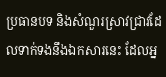ប្រធានបទ និងសំណួរស្រាវជ្រាវដែលទាក់ទងនឹងឯកសារនេះ ដែលអ្ន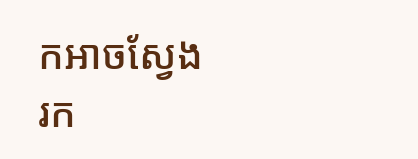កអាចស្វែងរក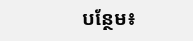បន្ថែម៖